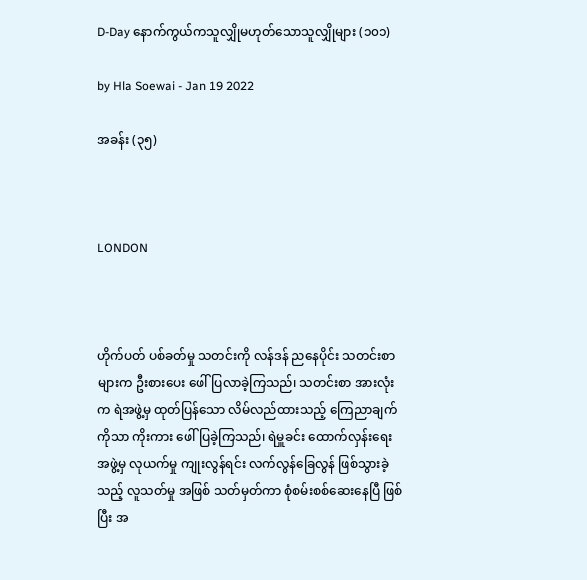D-Day နောက်ကွယ်ကသူလျှိုမဟုတ်သောသူလျှိုများ (၁၀၁)

by Hla Soewai - Jan 19 2022

အခန်း (၃၅)



LONDON



ဟိုက်ပတ် ပစ်ခတ်မှု သတင်းကို လန်ဒန် ညနေပိုင်း သတင်းစာများက ဦးစားပေး ဖေါ်ပြလာခဲ့ကြသည်၊ သတင်းစာ အားလုံးက ရဲအဖွဲ့မှ ထုတ်ပြန်သော လိမ်လည်ထားသည့် ကြေညာချက် ကိုသာ ကိုးကား ဖေါ်ပြခဲ့ကြသည်၊ ရဲမှူခင်း ထောက်လှန်းရေး အဖွဲ့မှ လုယက်မှု ကျုးလွန်ရင်း လက်လွန်ခြေလွန် ဖြစ်သွားခဲ့သည့် လူသတ်မှု အဖြစ် သတ်မှတ်ကာ စုံစမ်းစစ်ဆေးနေပြီ ဖြစ်ပြီး အ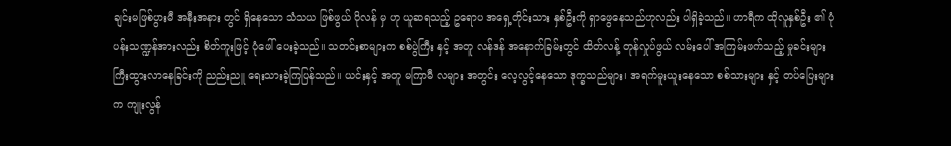ချင်းမဖြစ်ပွားမီ အနီးအနား တွင် ရှိနေသော သံသယ ဖြစ်ဖွယ် ပိုလန် မှ ဟု ယူဆရသည့် ဥရောပ အရှေ့တိုင်းသား နှစ်ဦးကို ရှာဖွေနေသည်ဟုလည်း ပါရှိခဲ့သည်။ ဟာရီက ထိုလူနှစ်ဦး ၏ ပုံပန်းသဏ္ဍန်အားလည်း စိတ်ကူးဖြင့် ပုံဖေါ် ပေးခဲ့သည်။ သတင်းစာများက စစ်ပွဲကြီး နှင့် အတူ လန်ဒန် အနောက်ခြမ်းတွင် ထိတ်လန့် တုန်လှုပ်ဖွယ် လမ်းပေါ် အကြမ်းဖက်သည့် မှုခင်းများ ကြီးထွားလာနေခြင်းကို ညည်းညူ ရေးသားခဲ့ကြပြန်သည်။ ယင်းနှင့် အတူ မကြာမီ လများ အတွင်း လေ့လွင့်နေသော ဒုက္ခသည်များ၊ အရက်မူးယူးနေသော စစ်သားများ နှင့် တပ်ပြေးများက ကျုးလွန်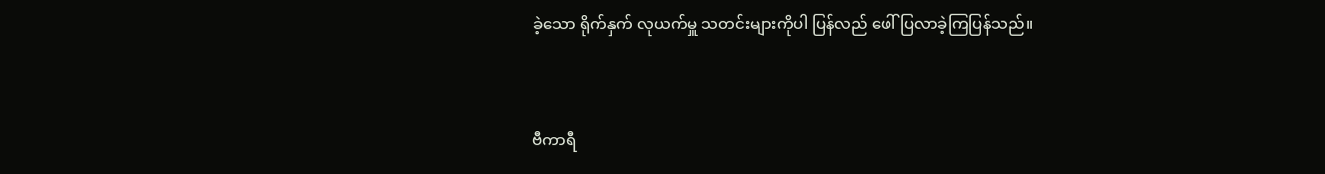ခဲ့သော ရိုက်နှက် လုယက်မှူ သတင်းများကိုပါ ပြန်လည် ဖေါ်ပြလာခဲ့ကြပြန်သည်။



ဗီကာရီ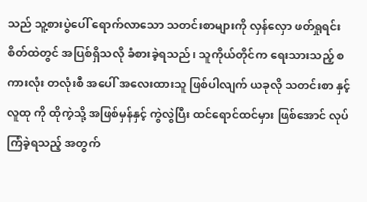သည် သူ့စားပွဲပေါ် ရောက်လာသော သတင်းစာများကို လှန်လှော ဖတ်ရှုရင်း စိတ်ထဲတွင် အပြစ်ရှိသလို ခံစားခဲ့ရသည်၊ သူကိုယ်တိုင်က ရေးသားသည့် စကားလုံး တလုံးစီ အပေါ် အလေးထားသူ ဖြစ်ပါလျက် ယခုလို သတင်းစာ နှင့် လူထု ကို ထိုကဲ့သို့ အဖြစ်မှန်နှင့် ကွဲလွဲပြီး ထင်ရောင်ထင်မှား ဖြစ်အောင် လုပ်ကြံခဲ့ရသည့် အတွက်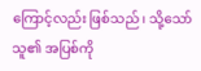ကြောင့်လည်း ဖြစ်သည်၊ သို့သော် သူ၏ အပြစ်ကို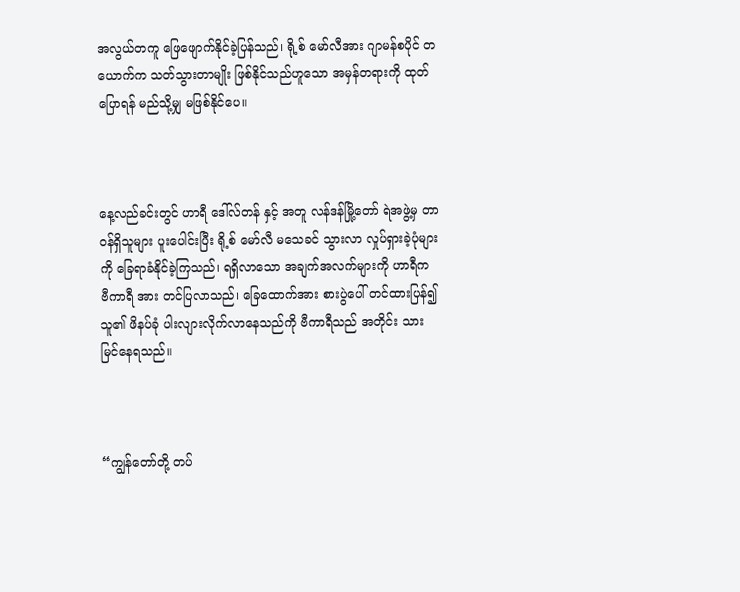အလွယ်တကူ ဖြေဖျောက်နိုင်ခဲ့ပြန်သည်၊ ရို့စ် မော်လီအား ဂျာမန်စပိုင် တယောက်က သတ်သွားတာမျိုး ဖြစ်နိုင်သည်ဟူသော အမှန်တရားကို ထုတ်ပြောရန် မည်သို့မျှ မဖြစ်နိုင်ပေ။



နေ့လည်ခင်းတွင် ဟာရီ ဒေါ်လ်တန် နှင့် အတူ လန်ဒန်မြို့တော် ရဲအဖွဲ့မှ တာဝန်ရှိသူများ ပူးပေါင်းပြီး ရို့စ် မော်လီ မသေခင် သွားလာ လှုပ်ရှားခဲ့ပုံများကို ခြေရာခံနိုင်ခဲ့ကြသည်၊ ရရှိလာသော အချက်အလက်များကို ဟာရီက ဗီကာရီ အား တင်ပြလာသည်၊ ခြေထောက်အား စားပွဲပေါ် တင်ထားပြန်၍ သူ၏ ဖိနပ်ခုံ ပါးလျားလိုက်လာနေသည်ကို ဗီကာရီသည် အတိုင်း သား မြင်နေရသည်။



“ကျွန်တော်တို့ တပ်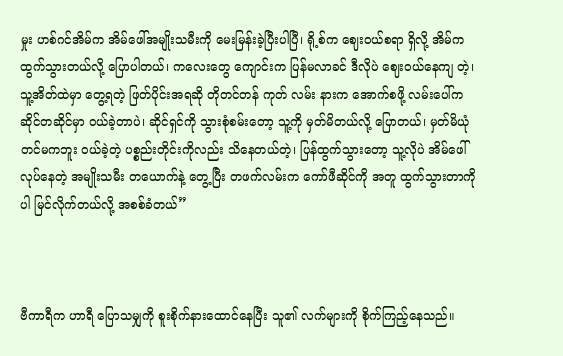မှုး ဟစ်ဂင်အိမ်က အိမ်ဖေါ်အမျိုးသမီးကို မေးမြန်းခဲ့ပြီးပါပြီ၊ ရို့စ်က ဈေးဝယ်စရာ ရှိလို့ အိမ်က ထွက်သွားတယ်လို့ ပြောပါတယ်၊ ကလေးတွေ ကျောင်းက ပြန်မလာခင် ဒီလိုပဲ ဈေးဝယ်နေကျ တဲ့၊ သူ့အိတ်ထဲမှာ တွေ့ရတဲ့ ဖြတ်ပိုင်းအရဆို တိုတင်တန် ကုတ် လမ်း နားက အောက်စဖို့ လမ်းပေါ်က ဆိုင်တဆိုင်မှာ ဝယ်ခဲ့တာပဲ၊ ဆိုင်ရှင်ကို သွားစုံစမ်းတော့ သူ့ကို မှတ်မိတယ်လို့ ပြောတယ်၊ မှတ်မိယုံတင်မကဘူး ဝယ်ခဲ့တဲ့ ပစ္စည်းတိုင်းကိုလည်း သိနေတယ်တဲ့၊ ပြန်ထွက်သွားတော့ သူ့လိုပဲ အိမ်ဖေါ်လုပ်နေတဲ့ အမျိုးသမီး တယောက်နဲ့ တွေ့ပြီး တဖက်လမ်းက ကော်ဖီဆိုင်ကို အတူ ထွက်သွားတာကိုပါ မြင်လိုက်တယ်လို့ အစစ်ခံတယ်”



ဗီကာရီက ဟာရီ ပြောသမျှကို စူးစိုက်နားထောင်နေပြီး သူ၏ လက်များကို စိုက်ကြည့်နေသည်။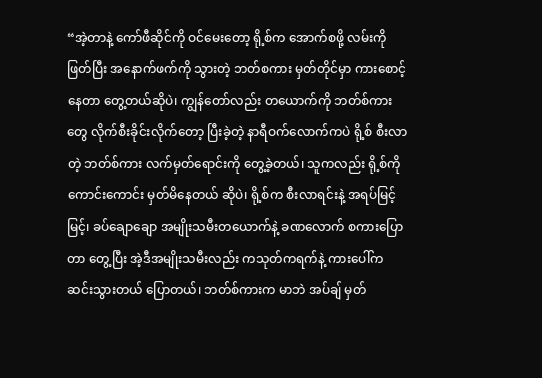“အဲ့တာနဲ့ ကော်ဖီဆိုင်ကို ဝင်မေးတော့ ရို့စ်က အောက်စဖို့ လမ်းကို ဖြတ်ပြီး အနောက်ဖက်ကို သွားတဲ့ ဘတ်စကား မှတ်တိုင်မှာ ကားစောင့်နေတာ တွေ့တယ်ဆိုပဲ၊ ကျွန်တော်လည်း တယောက်ကို ဘတ်စ်ကား တွေ လိုက်စီးခိုင်းလိုက်တော့ ပြီးခဲ့တဲ့ နာရီဝက်လောက်ကပဲ ရို့စ် စီးလာတဲ့ ဘတ်စ်ကား လက်မှတ်ရောင်းကို တွေ့ခဲ့တယ်၊ သူကလည်း ရို့စ်ကို ကောင်းကောင်း မှတ်မိနေတယ် ဆိုပဲ၊ ရို့စ်က စီးလာရင်းနဲ့ အရပ်မြင့်မြင့်၊ ခပ်ချောချော အမျိုးသမီးတယောက်နဲ့ ခဏလောက် စကားပြောတာ တွေ့ပြီး အဲ့ဒီအမျိုးသမီးလည်း ကသုတ်ကရက်နဲ့ ကားပေါ်က ဆင်းသွားတယ် ပြောတယ်၊ ဘတ်စ်ကားက မာဘဲ အပ်ချ် မှတ်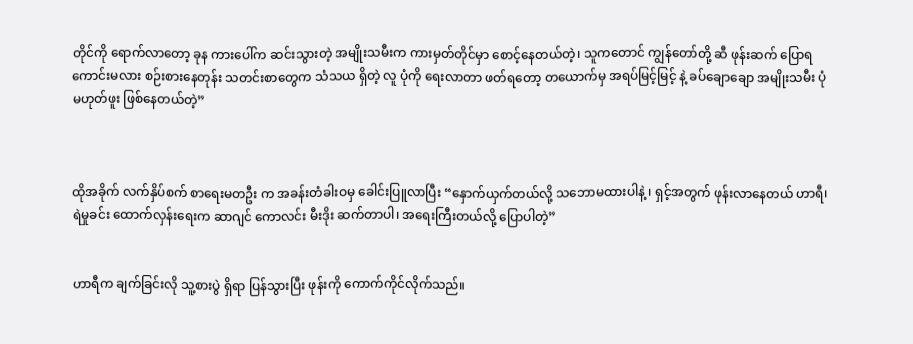တိုင်ကို ရောက်လာတော့ ခုန ကားပေါ်က ဆင်းသွားတဲ့ အမျိုးသမီးက ကားမှတ်တိုင်မှာ စောင့်နေတယ်တဲ့၊ သူကတောင် ကျွန်တော်တို့ ဆီ ဖုန်းဆက် ပြောရကောင်းမလား စဉ်းစားနေတုန်း သတင်းစာတွေက သံသယ ရှိတဲ့ လူ ပုံကို ရေးလာတာ ဖတ်ရတော့ တယောက်မှ အရပ်မြင့်မြင့် နဲ့ ခပ်ချောချော အမျိုးသမီး ပုံ မဟုတ်ဖူး ဖြစ်နေတယ်တဲ့”



ထိုအခိုက် လက်နှိပ်စက် စာရေးမတဦး က အခန်းတံခါးဝမှ ခေါင်းပြူလာပြီး “နှောက်ယှက်တယ်လို့ သဘောမထားပါနဲ့ ၊ ရှင့်အတွက် ဖုန်းလာနေတယ် ဟာရီ၊ ရဲမှုခင်း ထောက်လှန်းရေးက ဆာဂျင် ကောလင်း မီးဒိုး ဆက်တာပါ၊ အရေးကြီးတယ်လို့ ပြောပါတဲ့”


ဟာရီက ချက်ခြင်းလို သူ့စားပွဲ ရှိရာ ပြန်သွားပြီး ဖုန်းကို ကောက်ကိုင်လိုက်သည်။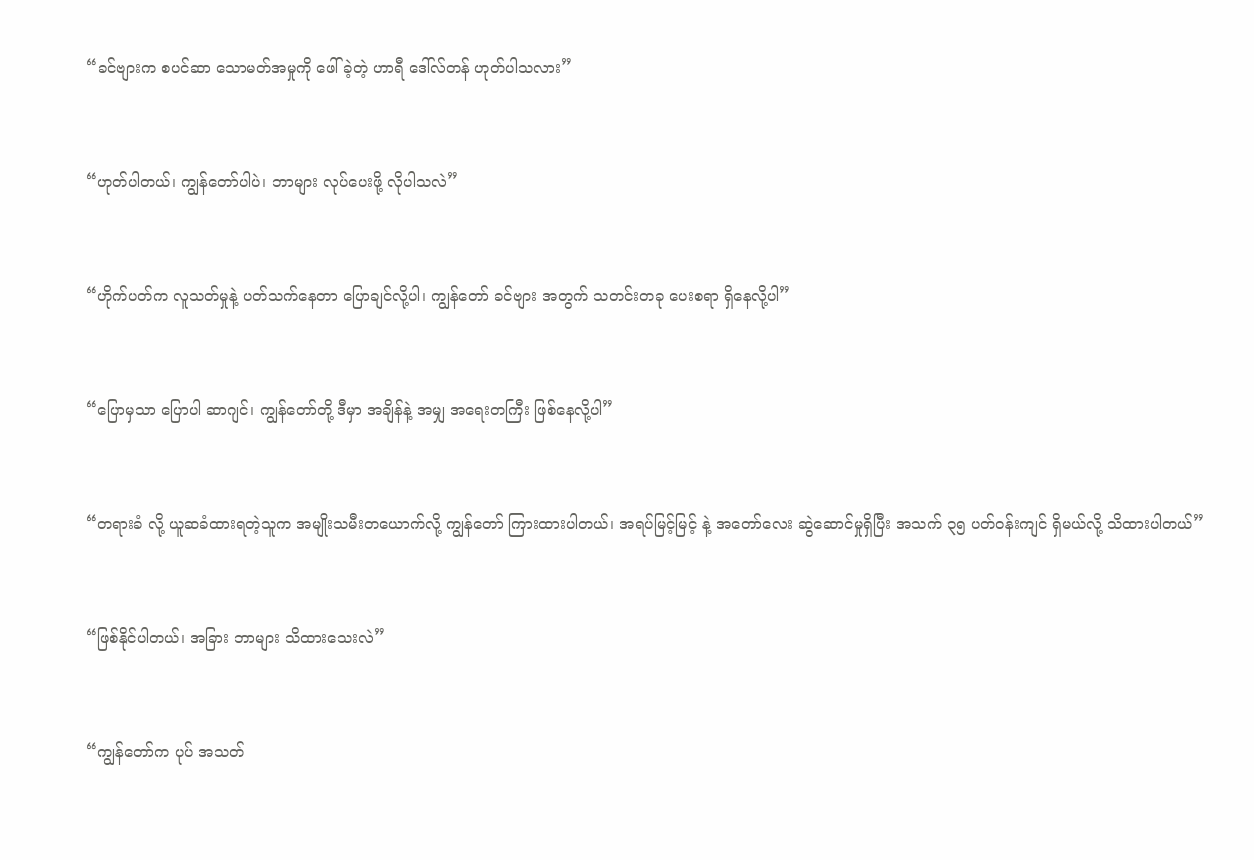“ခင်ဗျားက စပင်ဆာ သောမတ်အမှုကို ဖေါ်ခဲ့တဲ့ ဟာရီ ဒေါ်လ်တန် ဟုတ်ပါသလား”



“ဟုတ်ပါတယ်၊ ကျွန်တော်ပါပဲ၊ ဘာများ လုပ်ပေးဖို့ လိုပါသလဲ”



“ဟိုက်ပတ်က လူသတ်မှုနဲ့ ပတ်သက်နေတာ ပြောချင်လို့ပါ၊ ကျွန်တော် ခင်ဗျား အတွက် သတင်းတခု ပေးစရာ ရှိနေလို့ပါ”



“ပြောမှသာ ပြောပါ ဆာဂျင်၊ ကျွန်တော်တို့ ဒီမှာ အချိန်နဲ့ အမျှ အရေးတကြီး ဖြစ်နေလို့ပါ”



“တရားခံ လို့ ယူဆခံထားရတဲ့သူက အမျိုးသမီးတယောက်လို့ ကျွန်တော် ကြားထားပါတယ်၊ အရပ်မြင့်မြင့် နဲ့ အတော်လေး ဆွဲဆောင်မှုရှိပြီး အသက် ၃၅ ပတ်ဝန်းကျင် ရှိမယ်လို့ သိထားပါတယ်”



“ဖြစ်နိုင်ပါတယ်၊ အခြား ဘာများ သိထားသေးလဲ”



“ကျွန်တော်က ပုပ် အသတ်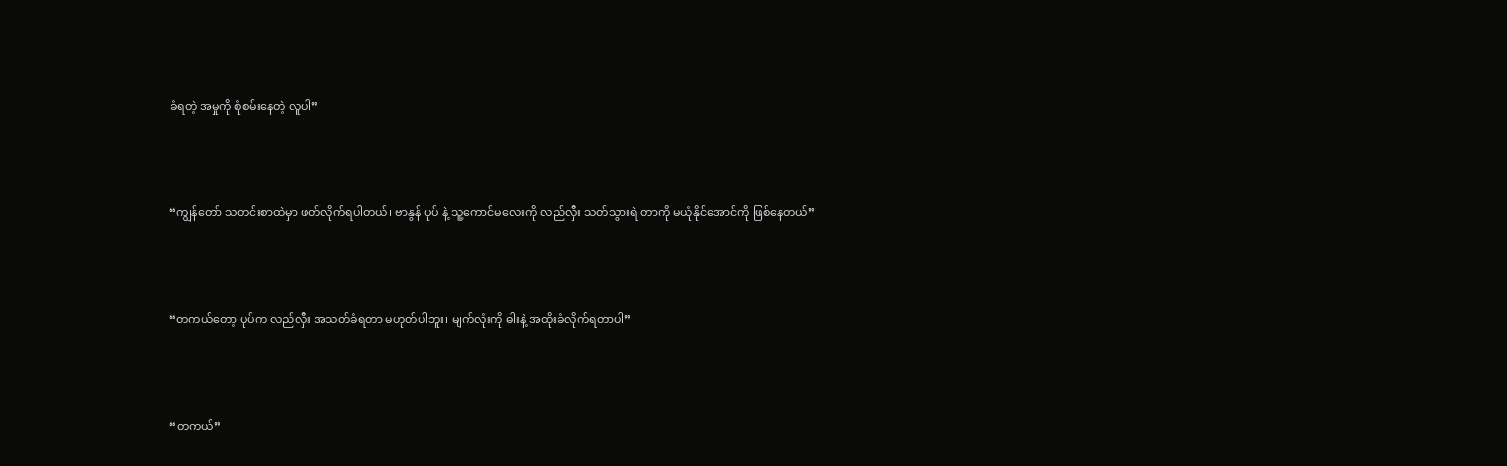ခံရတဲ့ အမှုကို စုံစမ်းနေတဲ့ လူပါ”



“ကျွန်တော် သတင်းစာထဲမှာ ဖတ်လိုက်ရပါတယ်၊ ဗာနွန် ပုပ် နဲ့ သူ့ကောင်မလေးကို လည်လှီး သတ်သွားရဲ တာကို မယုံနိုင်အောင်ကို ဖြစ်နေတယ်”



“တကယ်တော့ ပုပ်က လည်လှီး အသတ်ခံရတာ မဟုတ်ပါဘူး၊ မျက်လုံးကို ဓါးနဲ့ အထိုးခံလိုက်ရတာပါ”



“တကယ်”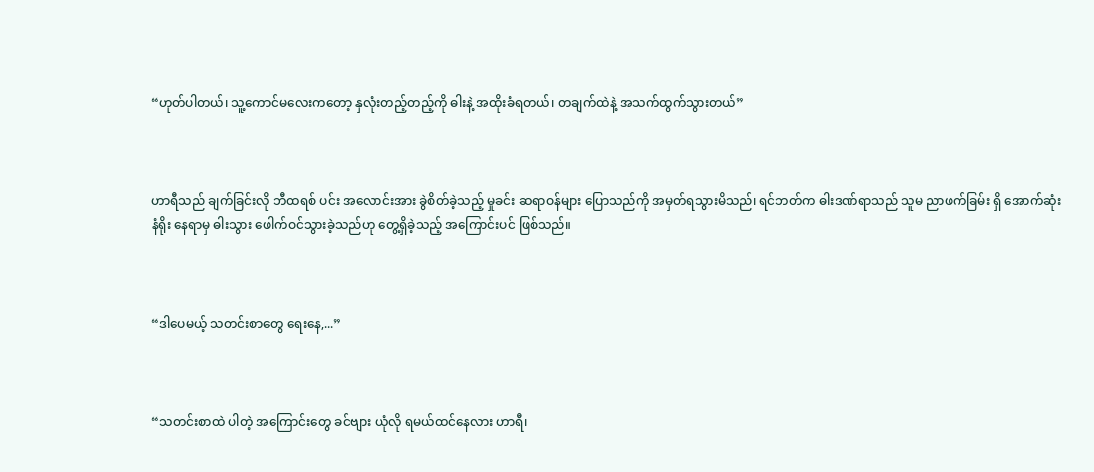“ဟုတ်ပါတယ်၊ သူ့ကောင်မလေးကတော့ နှလုံးတည့်တည့်ကို ဓါးနဲ့ အထိုးခံရတယ်၊ တချက်ထဲနဲ့ အသက်ထွက်သွားတယ်”



ဟာရီသည် ချက်ခြင်းလို ဘီထရစ် ပင်း အလောင်းအား ခွဲစိတ်ခဲ့သည့် မှုခင်း ဆရာဝန်များ ပြောသည်ကို အမှတ်ရသွားမိသည်၊ ရင်ဘတ်က ဓါးဒဏ်ရာသည် သူမ ညာဖက်ခြမ်း ရှိ အောက်ဆုံးနံရိုး နေရာမှ ဓါးသွား ဖေါက်ဝင်သွားခဲ့သည်ဟု တွေ့ရှိခဲ့သည့် အကြောင်းပင် ဖြစ်သည်။



“ဒါပေမယ့် သတင်းစာတွေ ရေးနေ,...”



“သတင်းစာထဲ ပါတဲ့ အကြောင်းတွေ ခင်ဗျား ယုံလို ရမယ်ထင်နေလား ဟာရီ၊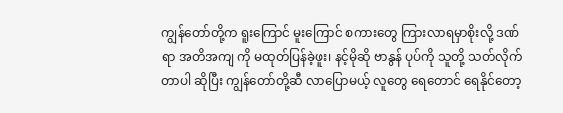ကျွန်တော်တို့က ရူးကြောင် မူးကြောင် စကားတွေ ကြားလာရမှာစိုးလို့ ဒဏ်ရာ အတိအကျ ကို မထုတ်ပြန်ခဲ့ဖူး၊ နင့်မိုဆို ဗာနွန် ပုပ်ကို သူတို့ သတ်လိုက်တာပါ ဆိုပြီး ကျွန်တော်တို့ဆီ လာပြောမယ့် လူတွေ ရေတောင် ရေနိုင်တော့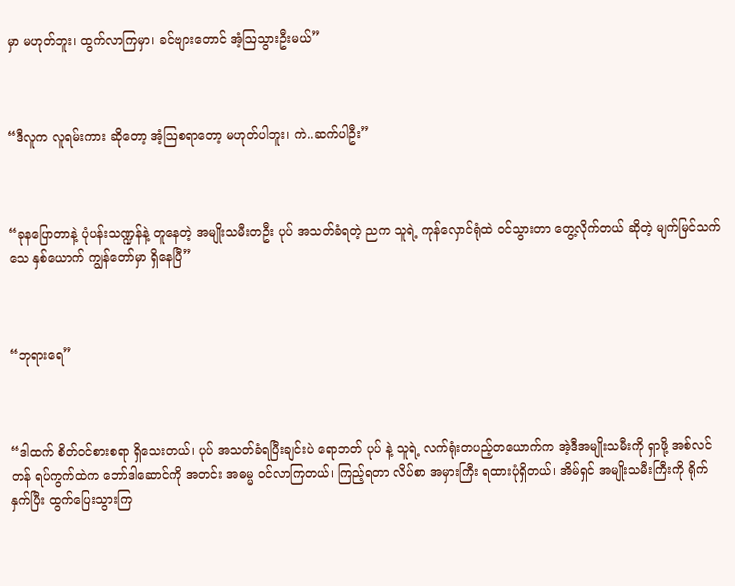မှာ မဟုတ်ဘူး၊ ထွက်လာကြမှာ၊ ခင်ဗျားတောင် အံ့ဩသွားဦးမယ်”



“ဒီလူက လူရမ်းကား ဆိုတော့ အံ့ဩစရာတော့ မဟုတ်ပါဘူး၊ ကဲ..ဆက်ပါဦး”



“ခုနပြောတာနဲ့ ပုံပန်းသဏ္ဍန်နဲ့ တူနေတဲ့ အမျိုးသမီးတဦး ပုပ် အသတ်ခံရတဲ့ ညက သူရဲ့ ကုန်လှောင်ရုံထဲ ဝင်သွားတာ တွေ့လိုက်တယ် ဆိုတဲ့ မျက်မြင်သက်သေ နှစ်ယောက် ကျွန်တော်မှာ ရှိနေပြီ”



“ဘုရားရေ”



“ဒါထက် စိတ်ဝင်စားစရာ ရှိသေးတယ်၊ ပုပ် အသတ်ခံရပြီးချင်းပဲ ရောဘတ် ပုပ် နဲ့ သူရဲ့ လက်ရုံးတပည့်တယောက်က အဲ့ဒီအမျိုးသမီးကို ရှာဖို့ အစ်လင်တန် ရပ်ကွက်ထဲက ဘော်ဒါဆောင်ကို အတင်း အဓမ္မ ဝင်လာကြတယ်၊ ကြည့်ရတာ လိပ်စာ အမှားကြီး ရထားပုံရှိတယ်၊ အိမ်ရှင် အမျိုးသမီးကြီးကို ရိုက်နှက်ပြီး ထွက်ပြေးသွားကြ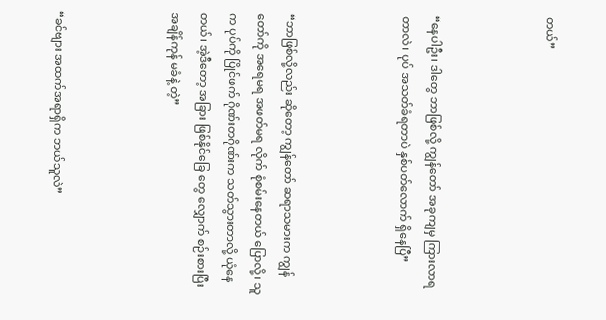တယ်”



“နေပါဦး၊ ဒါတွေ ဘာဖြစ်လို့ ကျွန်တော် အခုကျမှ ကြားလာရတာလဲ၊ ပုပ် အသတ်ခံရတာပဲ နှစ်ပတ်လောက် ရှိနေပြီ”



“ဘာဖြစ်လို့လည်း ဆိုတော့ ကျွန်တော် ဆရာသမားက ကျွန်တော်ကို အရေမရ အဖတ်မရ လိုက် စုံစမ်းနေတယ် ပြောလို့၊ သူက ပုပ်ကို ပြိုင်ဖက် ဂိုဏ်းတဂိုဏ်းက သတ်သွားတာလို့ ယုံနေတယ်၊ အဲ့ဒီတော့ အခြား ဖြစ်နိုင်ခြေ တွေ လျှောက် စဉ်းစားပြီး အချိန်ကုန် မခံနဲ့ တဲ့”



“ခင်ဗျား အထက်အရာရှိက ဘယ်သူလဲ”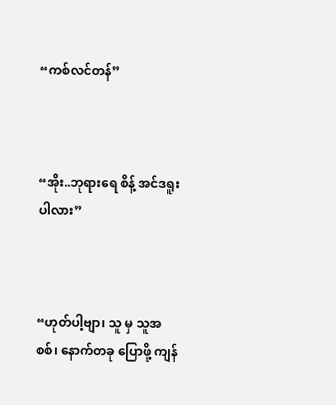“ကစ်လင်တန်”



“အိုး..ဘုရားရေ စိန့် အင်ဒရူးပါလား”



“ဟုတ်ပါ့ဗျာ၊ သူ မှ သူအစစ်၊ နောက်တခု ပြောဖို့ ကျန်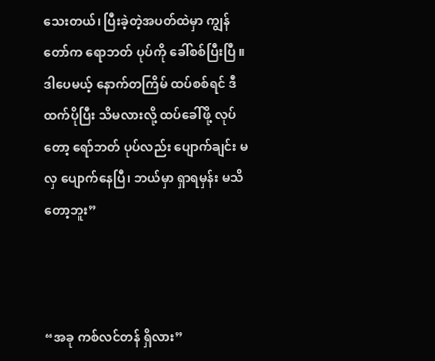သေးတယ်၊ ပြီးခဲ့တဲ့အပတ်ထဲမှာ ကျွန်တော်က ရောဘတ် ပုပ်ကို ခေါ်စစ်ပြီးပြီ ။ ဒါပေမယ့် နောက်တကြိမ် ထပ်စစ်ရင် ဒီထက်ပိုပြီး သိမလားလို့ ထပ်ခေါ်ဖို့ လုပ်တော့ ရော်ဘတ် ပုပ်လည်း ပျောက်ချင်း မလှ ပျောက်နေပြီ၊ ဘယ်မှာ ရှာရမှန်း မသိတော့ဘူး”



“အခု ကစ်လင်တန် ရှိလား”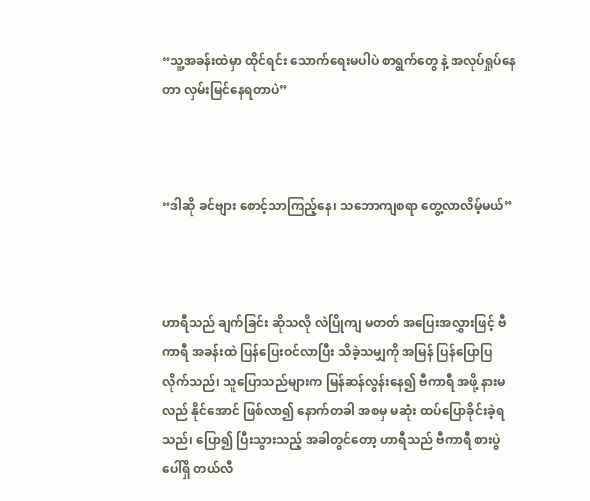“သူ့အခန်းထဲမှာ ထိုင်ရင်း သောက်ရေးမပါပဲ စာရွက်တွေ နဲ့ အလုပ်ရှုပ်နေတာ လှမ်းမြင်နေရတာပဲ”



“ဒါဆို ခင်ဗျား စောင့်သာကြည့်နေ၊ သဘောကျစရာ တွေ့လာလိမ့်မယ်”



ဟာရီသည် ချက်ခြင်း ဆိုသလို လဲပြိုကျ မတတ် အပြေးအလွှားဖြင့် ဗီကာရီ အခန်းထဲ ပြန်ပြေးဝင်လာပြီး သိခဲ့သမျှကို အမြန် ပြန်ပြောပြလိုက်သည်၊ သူပြောသည်များက မြန်ဆန်လွန်းနေ၍ ဗီကာရီ အဖို့ နားမလည် နိုင်အောင် ဖြစ်လာ၍ နောက်တခါ အစမှ မဆုံး ထပ်ပြောခိုင်းခဲ့ရသည်၊ ပြော၍ ပြီးသွားသည့် အခါတွင်တော့ ဟာရီသည် ဗီကာရီ စားပွဲ ပေါ်ရှိ တယ်လီ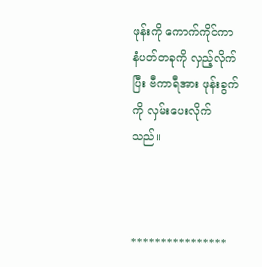ဖုန်းကို ကောက်ကိုင်ကာ နံပတ်တခုကို လှည့်လိုက်ပြီး ဗီကာရီအား ဖုန်းခွက်ကို လှမ်းပေးလိုက်သည်။



****************